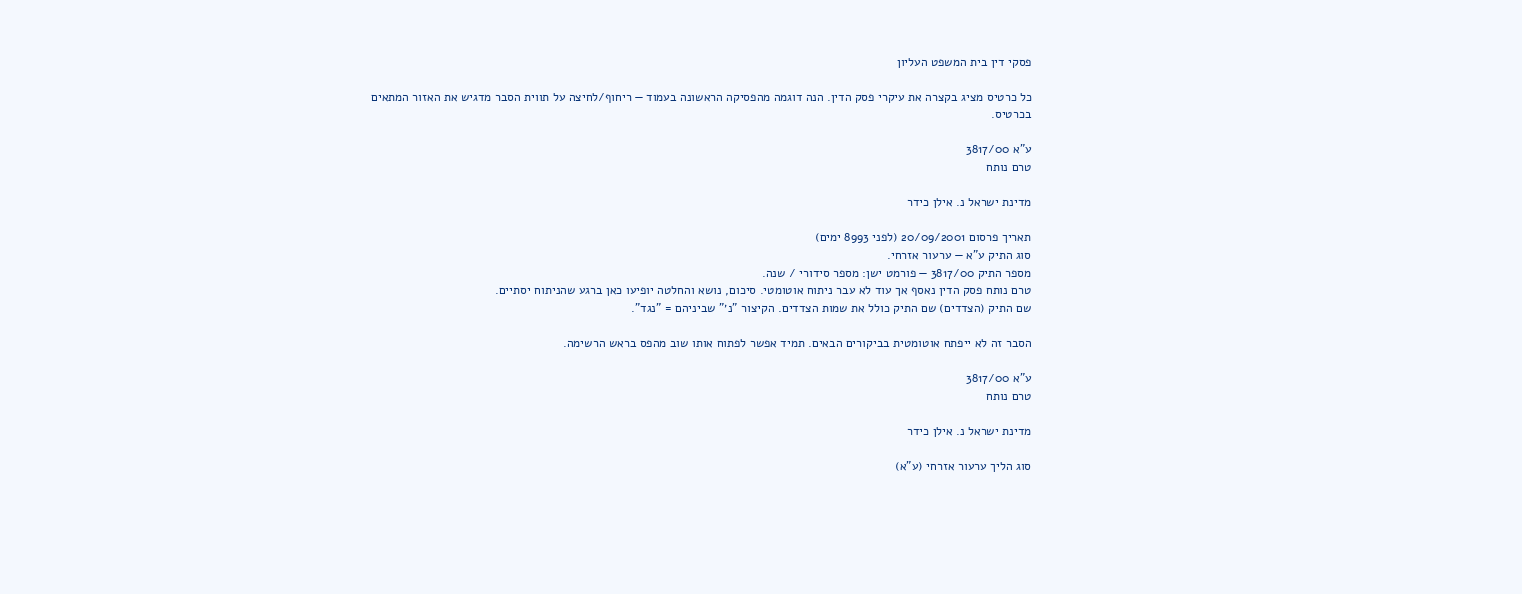פסקי דין בית המשפט העליון

כל כרטיס מציג בקצרה את עיקרי פסק הדין. הנה דוגמה מהפסיקה הראשונה בעמוד — ריחוף/לחיצה על תווית הסבר מדגיש את האזור המתאים בכרטיס.

ע"א 3817/00
טרם נותח

מדינת ישראל נ. אילן כידר

תאריך פרסום 20/09/2001 (לפני 8993 ימים)
סוג התיק ע"א — ערעור אזרחי.
מספר התיק 3817/00 — פורמט ישן: מספר סידורי / שנה.
טרם נותח פסק הדין נאסף אך עוד לא עבר ניתוח אוטומטי. סיכום, נושא והחלטה יופיעו כאן ברגע שהניתוח יסתיים.
שם התיק (הצדדים) שם התיק כולל את שמות הצדדים. הקיצור "נ׳" שביניהם = "נגד".

הסבר זה לא ייפתח אוטומטית בביקורים הבאים. תמיד אפשר לפתוח אותו שוב מהפס בראש הרשימה.

ע"א 3817/00
טרם נותח

מדינת ישראל נ. אילן כידר

סוג הליך ערעור אזרחי (ע"א)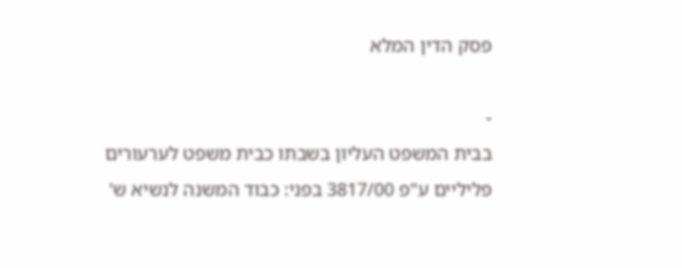פסק הדין המלא

-
בבית המשפט העליון בשבתו כבית משפט לערעורים פליליים ע"פ 3817/00 בפני: כבוד המשנה לנשיא ש'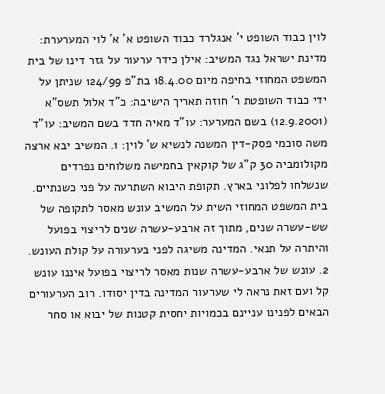לוין כבוד השופט י' אנגלרד כבוד השופט א' א' לוי המערערת: מדינת ישראל נגד המשיב: אילן כידר ערעור על גזר דינו של בית המשפט המחוזי בחיפה מיום 18.4.00 בת"פ 124/99 שניתן על ידי כבוד השופטת ר' חוזה תאריך הישיבה: כ"ד אלול תשס"א (12.9.2001) בשם המערער: עו"ד מאיה חדד בשם המשיב: עו"ד משה סוכמי פסק-דין המשנה לנשיא ש' לוין: 1. המשיב יבא ארצה מקולומביה 30 ק"ג של קוקאין בחמישה משלוחים נפרדים שנשלחו לפלוני בארץ. תקופת היבוא השתרעה על פני כשנתיים. בית המשפט המחוזי השית על המשיב עונש מאסר לתקופה של שש-עשרה שנים, מתוך זה ארבע-עשרה שנים לריצוי בפועל והיתרה על תנאי. המדינה משיגה לפני בערעורה על קולת העונש. 2. עונש של ארבע-עשרה שנות מאסר לריצוי בפועל איננו עונש קל ועם זאת נראה לי שערעור המדינה בדין יסודו. רוב הערעורים הבאים לפנינו עניינם בכמויות יחסית קטנות של יבוא או סחר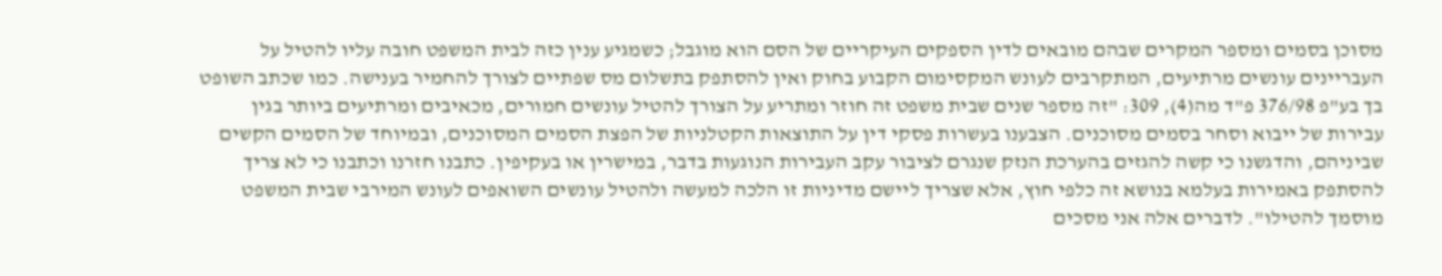מסוכן בסמים ומספר המקרים שבהם מובאים לדין הספקים העיקריים של הסם הוא מוגבל; כשמגיע ענין כזה לבית המשפט חובה עליו להטיל על העבריינים עונשים מרתיעים, המתקרבים לעונש המקסימום הקבוע בחוק ואין להסתפק בתשלום מס שפתיים לצורך להחמיר בענישה. כמו שכתב השופט בך בע"פ 376/98 פ"ד מה(4), 309: "זה מספר שנים שבית משפט זה חוזר ומתריע על הצורך להטיל עונשים חמורים, מכאיבים ומרתיעים ביותר בגין עבירות של ייבוא וסחר בסמים מסוכנים. הצבענו בעשרות פסקי דין על התוצאות הקטלניות של הפצת הסמים המסוכנים, ובמיוחד של הסמים הקשים שביניהם, והדגשנו כי קשה להגזים בהערכת הנזק שנגרם לציבור עקב העבירות הנוגעות בדבר, במישרין או בעקיפין. כתבנו חזרנו וכתבנו כי לא צריך להסתפק באמירות בעלמא בנושא זה כלפי חוץ, אלא שצריך ליישם מדיניות זו הלכה למעשה ולהטיל עונשים השואפים לעונש המירבי שבית המשפט מוסמך להטילו". לדברים אלה אני מסכים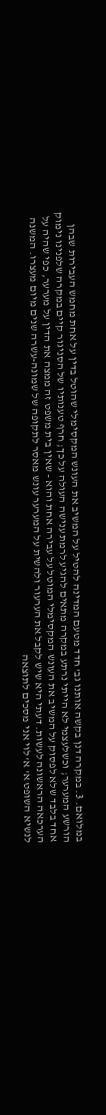במלואם. 3. במקרה דנן בקשה אותנו גב' חדד מטעם המדינה להטיל על המשיב את העונש המקסימלי שהוטל בדין על אחת מחמש העבירות שבהן הורשע המערער; וכשלעצמי לא הייתי נרתע במקרה מתאים להגיע לרמת ענישה העולה על כך; חרף טענותיו של הסניגור קיים במקרה שלפנינו נימוק אחד בלבד שלא לפסוק על המשיב את העונש המקסימלי המוטל על עבירה אחת והוא - שאין בית משפט זה ממצה את הדין על מערער, כפי שהיה על הערכאה הראשונה לעשות. דעתי היא שיש לקבל את הערעור ולהשית על המערער עונש מאסר לתקופה של שמונה-עשרה שנים מיום מעצרו. המשנה לנשיא השופט א' א' לוי אני מסכים לתוצאה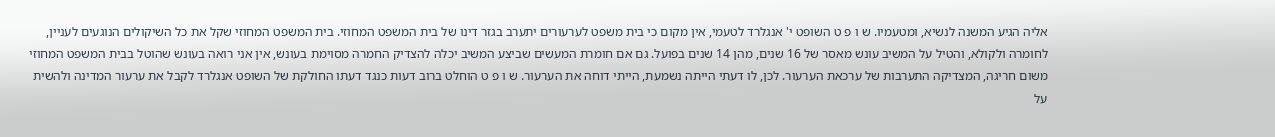אליה הגיע המשנה לנשיא, ומטעמיו. ש ו פ ט השופט י' אנגלרד לטעמי, אין מקום כי בית משפט לערעורים יתערב בגזר דינו של בית המשפט המחוזי. בית המשפט המחוזי שקל את כל השיקולים הנוגעים לעניין, לחומרה ולקולא, והטיל על המשיב עונש מאסר של 16 שנים, מהן 14 שנים בפועל. גם אם חומרת המעשים שביצע המשיב יכלה להצדיק החמרה מסוימת בעונש, אין אני רואה בעונש שהוטל בבית המשפט המחוזי משום חריגה, המצדיקה התערבות של ערכאת הערעור. לכן, לו דעתי הייתה נשמעת, הייתי דוחה את הערעור. ש ו פ ט הוחלט ברוב דעות כנגד דעתו החולקת של השופט אנגלרד לקבל את ערעור המדינה ולהשית על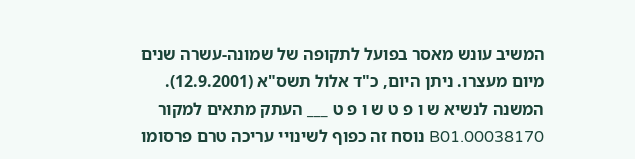המשיב עונש מאסר בפועל לתקופה של שמונה-עשרה שנים מיום מעצרו. ניתן היום, כ"ד אלול תשס"א (12.9.2001). המשנה לנשיא ש ו פ ט ש ו פ ט ___ העתק מתאים למקור 00038170.B01 נוסח זה כפוף לשינויי עריכה טרם פרסומו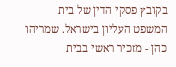בקובץ פסקי הדין של בית המשפט העליון בישראל. שמריהו כהן - מזכיר ראשי בבית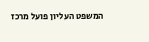המשפט העליון פועל מרכז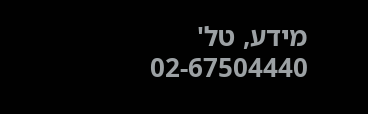מידע, טל' 02-67504440